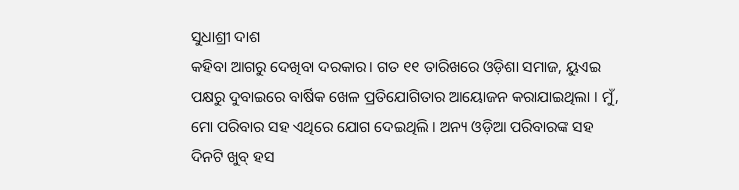ସୁଧାଶ୍ରୀ ଦାଶ
କହିବା ଆଗରୁ ଦେଖିବା ଦରକାର। ଗତ ୧୧ ତାରିଖରେ ଓଡ଼ିଶା ସମାଜ, ୟୁଏଇ ପକ୍ଷରୁ ଦୁବାଇରେ ବାର୍ଷିକ ଖେଳ ପ୍ରତିଯୋଗିତାର ଆୟୋଜନ କରାଯାଇଥିଲା । ମୁଁ, ମୋ ପରିବାର ସହ ଏଥିରେ ଯୋଗ ଦେଇଥିଲି । ଅନ୍ୟ ଓଡ଼ିଆ ପରିବାରଙ୍କ ସହ ଦିନଟି ଖୁବ୍ ହସ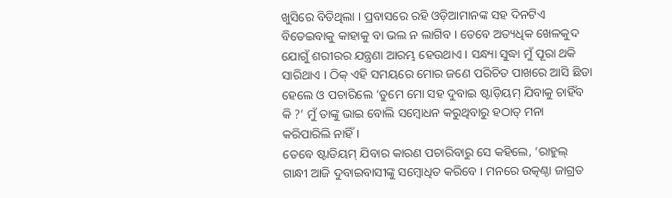ଖୁସିରେ ବିତିଥିଲା । ପ୍ରବାସରେ ରହି ଓଡ଼ିଆମାନଙ୍କ ସହ ଦିନଟିଏ ବିତେଇବାକୁ କାହାକୁ ବା ଭଲ ନ ଲାଗିବ । ତେବେ ଅତ୍ୟଧିକ ଖେଳକୁଦ ଯୋଗୁଁ ଶରୀରର ଯନ୍ତ୍ରଣା ଆରମ୍ଭ ହେଉଥାଏ । ସନ୍ଧ୍ୟା ସୁଦ୍ଧା ମୁଁ ପୂରା ଥକି ସାରିଥାଏ । ଠିକ୍ ଏହି ସମୟରେ ମୋର ଜଣେ ପରିଚିତ ପାଖରେ ଆସି ଛିଡା ହେଲେ ଓ ପଚାରିଲେ ‘ତୁମେ ମୋ ସହ ଦୁବାଇ ଷ୍ଟାଡ଼ିୟମ୍ ଯିବାକୁ ଚାହିଁବ କି ?’ ମୁଁ ତାଙ୍କୁ ଭାଇ ବୋଲି ସମ୍ବୋଧନ କରୁଥିବାରୁ ହଠାତ୍ ମନା କରିପାରିଲି ନାହିଁ ।
ତେବେ ଷ୍ଟାଡିୟମ୍ ଯିବାର କାରଣ ପଚାରିବାରୁ ସେ କହିଲେ, ‘ରାହୁଲ୍ ଗାନ୍ଧୀ ଆଜି ଦୁବାଇବାସୀଙ୍କୁ ସମ୍ବୋଧିତ କରିବେ । ମନରେ ଉତ୍କଣ୍ଠା ଜାଗ୍ରତ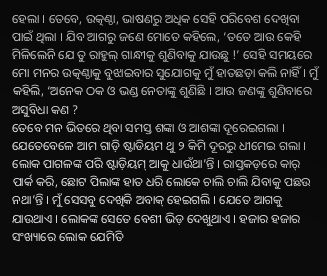ହେଲା । ତେବେ, ଉତ୍କଣ୍ଠା, ଭାଷଣରୁ ଅଧିକ ସେହି ପରିବେଶ ଦେଖିବା ପାଇଁ ଥିଲା । ଯିବ ଆଗରୁ ଜଣେ ମୋତେ କହିଲେ, ‘ତତେ ଆଉ କେହି ମିଳିଲେନି ଯେ ତୁ ରାହୁଲ୍ ଗାନ୍ଧୀକୁ ଶୁଣିବାକୁ ଯାଉଛୁ !’ ସେହି ସମୟରେ ମୋ ମନର ଉତ୍କଣ୍ଠାକୁ ବୁଝାଇବାର ସୁଯୋଗକୁ ମୁଁ ହାତଛଡ଼ା କଲି ନାହିଁ । ମୁଁ କହିଲି, ‘ଅନେକ ଠକ ଓ ଭଣ୍ଡ ନେତାଙ୍କୁ ଶୁଣିଛି । ଆଉ ଜଣଙ୍କୁ ଶୁଣିବାରେ ଅସୁବିଧା କଣ ?
ତେବେ ମନ ଭିତରେ ଥିବା ସମସ୍ତ ଶଙ୍କା ଓ ଆଶଙ୍କା ଦୂରେଇଗଲା । ଯେତେବେଳେ ଆମ ଗାଡ଼ି ଷ୍ଟାଡିୟମ ଥୁ ୨ କିମି ଦୂରରୁ ଧୀମେଇ ଗଲା । ଲୋକ ପାଗଳଙ୍କ ପରି ଷ୍ଟାଡ଼ିୟମ୍ ଆକୁ ଧାଉଁଥା’ନ୍ତି । ରାସ୍ତକଡ଼ରେ କାର୍ ପାର୍କ କରି, ଛୋଟ ପିଲାଙ୍କ ହାତ ଧରି ଲୋକେ ଚାଲି ଚାଲି ଯିବାକୁ ପଛଉ ନଥା’ନ୍ତି । ମୁଁ ସେସବୁ ଦେଖିକି ଅବାକ୍ ହେଇଗଲି । ଯେତେ ଆଗକୁ ଯାଉଥାଏ । ଲୋକଙ୍କ ସେତେ ବେଶୀ ଭିଡ଼ ଦେଖୁଥାଏ । ହଜାର ହଜାର ସଂଖ୍ୟାରେ ଲୋକ ଯେମିତି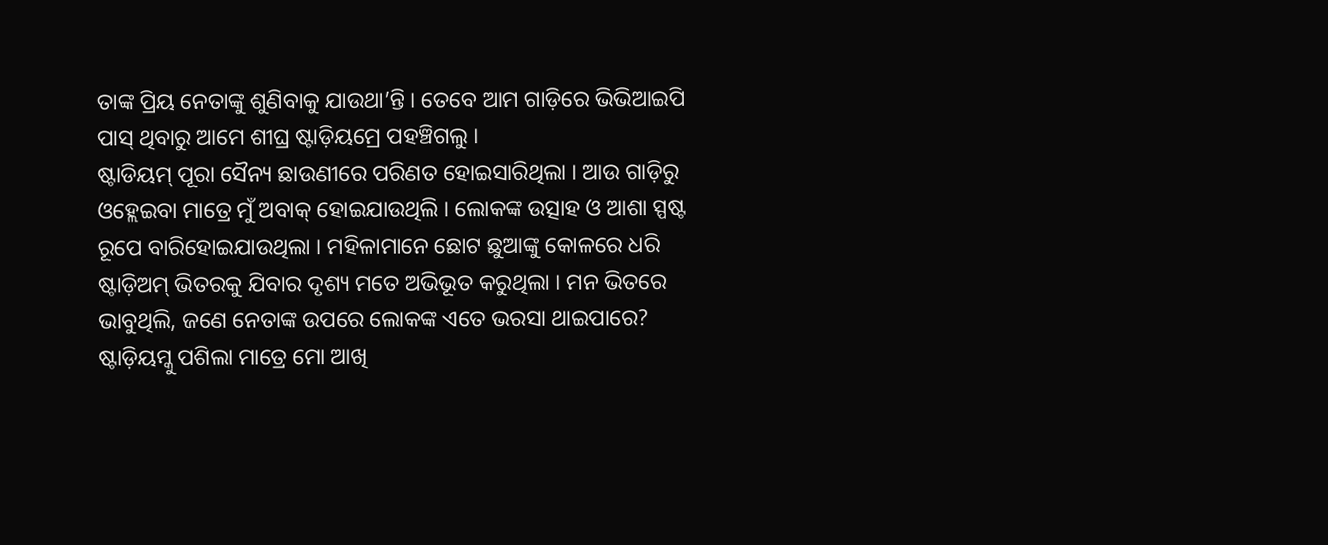ତାଙ୍କ ପ୍ରିୟ ନେତାଙ୍କୁ ଶୁଣିବାକୁ ଯାଉଥା’ନ୍ତି । ତେବେ ଆମ ଗାଡ଼ିରେ ଭିଭିଆଇପି ପାସ୍ ଥିବାରୁ ଆମେ ଶୀଘ୍ର ଷ୍ଟାଡ଼ିୟମ୍ରେ ପହଞ୍ଚିଗଲୁ ।
ଷ୍ଟାଡିୟମ୍ ପୂରା ସୈନ୍ୟ ଛାଉଣୀରେ ପରିଣତ ହୋଇସାରିଥିଲା । ଆଉ ଗାଡ଼ିରୁ ଓହ୍ଲେଇବା ମାତ୍ରେ ମୁଁ ଅବାକ୍ ହୋଇଯାଉଥିଲି । ଲୋକଙ୍କ ଉତ୍ସାହ ଓ ଆଶା ସ୍ପଷ୍ଟ ରୂପେ ବାରିହୋଇଯାଉଥିଲା । ମହିଳାମାନେ ଛୋଟ ଛୁଆଙ୍କୁ କୋଳରେ ଧରି ଷ୍ଟାଡ଼ିଅମ୍ ଭିତରକୁ ଯିବାର ଦୃଶ୍ୟ ମତେ ଅଭିଭୂତ କରୁଥିଲା । ମନ ଭିତରେ ଭାବୁଥିଲି, ଜଣେ ନେତାଙ୍କ ଉପରେ ଲୋକଙ୍କ ଏତେ ଭରସା ଥାଇପାରେ? ଷ୍ଟାଡ଼ିୟମ୍କୁ ପଶିଲା ମାତ୍ରେ ମୋ ଆଖି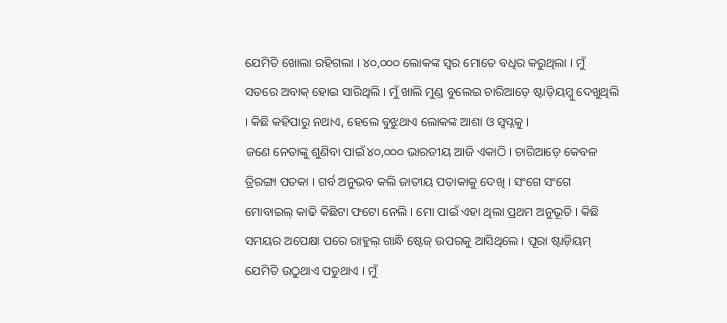ଯେମିତି ଖୋଲା ରହିଗଲା । ୪୦,୦୦୦ ଲୋକଙ୍କ ସ୍ବର ମୋତେ ବଧିର କରୁଥିଲା । ମୁଁ ସତରେ ଅବାକ୍ ହୋଇ ସାରିଥିଲି । ମୁଁ ଖାଲି ମୁଣ୍ଡ ବୁଲେଇ ଚାରିଆଡ଼େ ଷ୍ଟାଡ଼ିୟମ୍କୁ ଦେଖୁଥିଲି । କିଛି କହିପାରୁ ନଥାଏ, ହେଲେ ବୁଝୁଥାଏ ଲୋକଙ୍କ ଆଶା ଓ ସ୍ବପ୍ନକୁ ।
ଜଣେ ନେତାଙ୍କୁ ଶୁଣିବା ପାଇଁ ୪୦,୦୦୦ ଭାରତୀୟ ଆଜି ଏକାଠି । ଚାରିଆଡ଼େ କେବଳ ତ୍ରିରଙ୍ଗା ପତକା । ଗର୍ବ ଅନୁଭବ କଲି ଜାତୀୟ ପତାକାକୁ ଦେଖି । ସଂଗେ ସଂଗେ ମୋବାଇଲ୍ କାଢି କିଛିଟା ଫଟୋ ନେଲି । ମୋ ପାଇଁ ଏହା ଥିଲା ପ୍ରଥମ ଅନୁଭୂତି । କିଛି ସମୟର ଅପେକ୍ଷା ପରେ ରାହୁଲ୍ ଗାନ୍ଧି ଷ୍ଟେଜ୍ ଉପରକୁ ଆସିଥିଲେ । ପୂରା ଷ୍ଟାଡ଼ିୟମ୍ ଯେମିତି ଉଠୁଥାଏ ପଡୁଥାଏ । ମୁଁ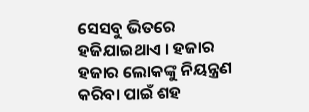ସେସବୁ ଭିତରେ ହଜିଯାଇଥାଏ । ହଜାର ହଜାର ଲୋକଙ୍କୁ ନିୟନ୍ତ୍ରଣ କରିବା ପାଇଁ ଶହ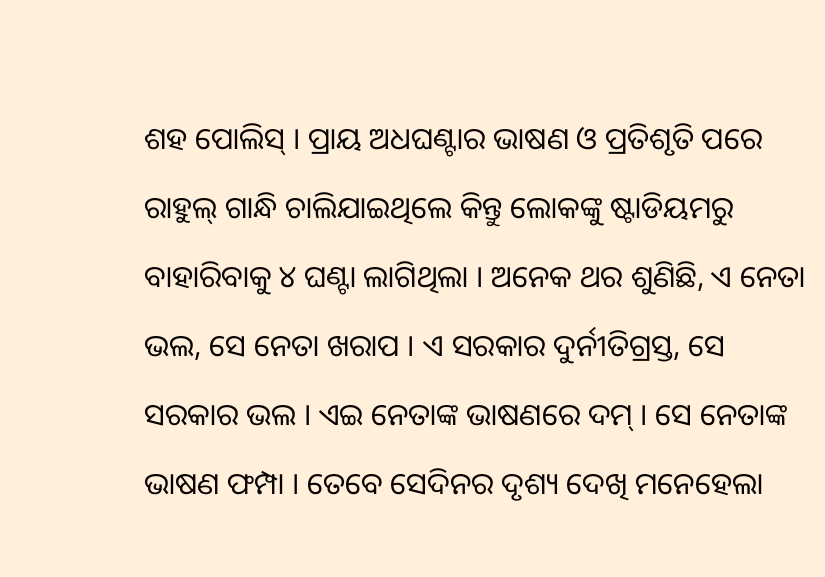ଶହ ପୋଲିସ୍ । ପ୍ରାୟ ଅଧଘଣ୍ଟାର ଭାଷଣ ଓ ପ୍ରତିଶୃତି ପରେ ରାହୁଲ୍ ଗାନ୍ଧି ଚାଲିଯାଇଥିଲେ କିନ୍ତୁ ଲୋକଙ୍କୁ ଷ୍ଟାଡିୟମରୁ ବାହାରିବାକୁ ୪ ଘଣ୍ଟା ଲାଗିଥିଲା । ଅନେକ ଥର ଶୁଣିଛି, ଏ ନେତା ଭଲ, ସେ ନେତା ଖରାପ । ଏ ସରକାର ଦୁର୍ନୀତିଗ୍ରସ୍ତ, ସେ ସରକାର ଭଲ । ଏଇ ନେତାଙ୍କ ଭାଷଣରେ ଦମ୍ । ସେ ନେତାଙ୍କ ଭାଷଣ ଫମ୍ପା । ତେବେ ସେଦିନର ଦୃଶ୍ୟ ଦେଖି ମନେହେଲା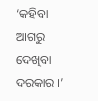‘କହିବା ଆଗରୁ ଦେଖିବା ଦରକାର ।’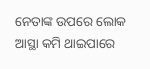ନେତାଙ୍କ ଉପରେ ଲୋକ ଆସ୍ଥା କମି ଥାଇପାରେ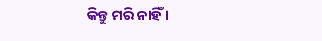କିନ୍ତୁ ମରି ନାହିଁ ।